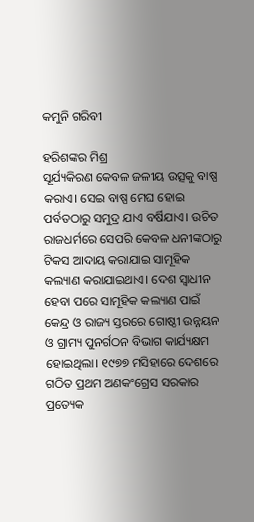କମୁନି ଗରିବୀ

ହରିଶଙ୍କର ମିଶ୍ର
ସୂର୍ଯ୍ୟକିରଣ କେବଳ ଜଳୀୟ ଉତ୍ସକୁ ବାଷ୍ପ କରାଏ। ସେଇ ବାଷ୍ପ ମେଘ ହୋଇ ପର୍ବତଠାରୁ ସମୁଦ୍ର ଯାଏ ବର୍ଷିଯାଏ। ଉଚିତ ରାଜଧର୍ମରେ ସେପରି କେବଳ ଧନୀଙ୍କଠାରୁ ଟିକସ ଆଦାୟ କରାଯାଇ ସାମୂହିକ କଲ୍ୟାଣ କରାଯାଇଥାଏ। ଦେଶ ସ୍ବାଧୀନ ହେବା ପରେ ସାମୂହିକ କଲ୍ୟାଣ ପାଇଁ କେନ୍ଦ୍ର ଓ ରାଜ୍ୟ ସ୍ତରରେ ଗୋଷ୍ଠୀ ଉନ୍ନୟନ ଓ ଗ୍ରାମ୍ୟ ପୁନର୍ଗଠନ ବିଭାଗ କାର୍ଯ୍ୟକ୍ଷମ ହୋଇଥିଲା। ୧୯୭୭ ମସିହାରେ ଦେଶରେ ଗଠିତ ପ୍ରଥମ ଅଣକଂଗ୍ରେସ ସରକାର ପ୍ରତ୍ୟେକ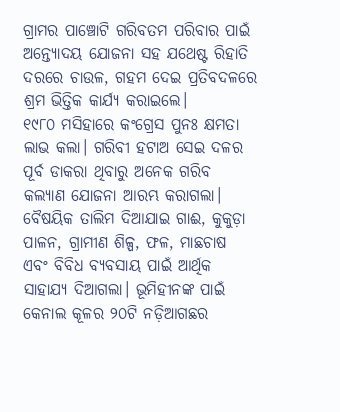ଗ୍ରାମର ପାଞ୍ଚୋଟି ଗରିବତମ ପରିବାର ପାଇଁ ଅନ୍ତ୍ୟୋଦୟ ଯୋଜନା ସହ ଯଥେଷ୍ଟ ରିହାତି ଦରରେ ଚାଉଳ, ଗହମ ଦେଇ ପ୍ରତିବଦଳରେ ଶ୍ରମ ଭିତ୍ତିକ କାର୍ଯ୍ୟ କରାଇଲେ।
୧୯୮୦ ମସିହାରେ କଂଗ୍ରେସ ପୁନଃ କ୍ଷମତା ଲାଭ କଲା। ଗରିବୀ ହଟାଅ ସେଇ ଦଳର ପୂର୍ବ ଡାକରା ଥିବାରୁ ଅନେକ ଗରିବ କଲ୍ୟାଣ ଯୋଜନା ଆରମ୍ଭ କରାଗଲା। ବୈଷୟିକ ତାଲିମ ଦିଆଯାଇ ଗାଈ, କୁକୁଡ଼ା ପାଳନ, ଗ୍ରାମୀଣ ଶିଳ୍ପ, ଫଳ, ମାଛଚାଷ ଏବଂ ବିବିଧ ବ୍ୟବସାୟ ପାଇଁ ଆର୍ଥିକ ସାହାଯ୍ୟ ଦିଆଗଲା। ଭୂମିହୀନଙ୍କ ପାଇଁ କେନାଲ କୂଳର ୨୦ଟି ନଡ଼ିଆଗଛର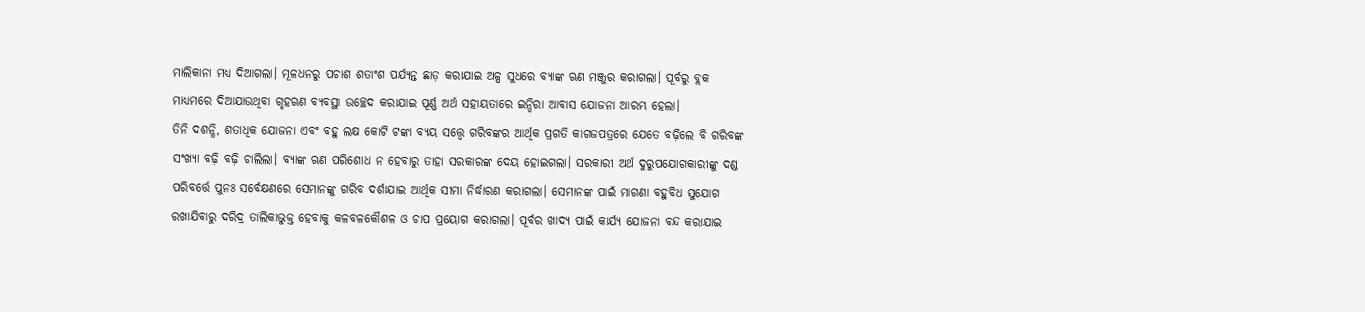ମାଲିକାନା ମଧ୍ୟ ଦିଆଗଲା। ମୂଳଧନରୁ ପଚାଶ ଶତାଂଶ ପର୍ଯ୍ୟନ୍ତ ଛାଡ଼ କରାଯାଇ ଅଳ୍ପ ସୁଧରେ ବ୍ୟାଙ୍କ ଋଣ ମଞ୍ଜୁର କରାଗଲା। ପୂର୍ବରୁ ବ୍ଲକ ମାଧ୍ୟମରେ ଦିଆଯାଉଥିବା ଗୃହଋଣ ବ୍ୟବସ୍ଥା ଉଚ୍ଛେଦ କରାଯାଇ ପୂର୍ଣ୍ଣ ଅର୍ଥ ସହାୟତାରେ ଇନ୍ଦିରା ଆବାସ ଯୋଜନା ଆରମ୍ଭ ହେଲା।
ତିନି ଦଶନ୍ଧି, ଶତାଧିକ ଯୋଜନା ଏବଂ ବହୁ ଲକ୍ଷ କୋଟି ଟଙ୍କା ବ୍ୟୟ ସତ୍ତ୍ୱେ ଗରିବଙ୍କର ଆର୍ଥିକ ପ୍ରଗତି କାଗଜପତ୍ରରେ ଯେତେ ବଢ଼ିଲେ ବି ଗରିବଙ୍କ ସଂଖ୍ୟା ବଢ଼ି ବଢ଼ି ଚାଲିଲା। ବ୍ୟାଙ୍କ ଋଣ ପରିଶୋଧ ନ ହେବାରୁ ତାହା ସରକାରଙ୍କ ଦେୟ ହୋଇଗଲା। ସରକାରୀ ଅର୍ଥ ଦୁରୁପଯୋଗକାରୀଙ୍କୁ ଦଣ୍ଡ ପରିବର୍ତ୍ତେ ପୁନଃ ସର୍ବେକ୍ଷଣରେ ସେମାନଙ୍କୁ ଗରିବ ଦର୍ଶାଯାଇ ଆର୍ଥିକ ସୀମା ନିର୍ଦ୍ଧାରଣ କରାଗଲା। ସେମାନଙ୍କ ପାଇଁ ମାଗଣା ବହୁବିଧ ସୁଯୋଗ ରଖାଯିବାରୁ ଦରିଦ୍ର ତାଲିକାଭୁକ୍ତ ହେବାକୁ କଳବଳକୌଶଳ ଓ ଚାପ ପ୍ରୟୋଗ କରାଗଲା। ପୂର୍ବର ଖାଦ୍ୟ ପାଇଁ କାର୍ଯ୍ୟ ଯୋଜନା ବନ୍ଦ କରାଯାଇ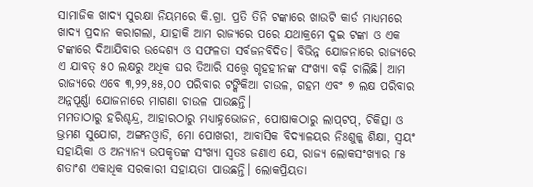ସାମାଜିକ ଖାଦ୍ୟ ସୁରକ୍ଷା ନିୟମରେ କି.ଗ୍ରା. ପ୍ରତି ତିନି ଟଙ୍କାରେ ଖାଉଟି କାର୍ଡ ମାଧ୍ୟମରେ ଖାଦ୍ୟ ପ୍ରଦାନ କରାଗଲା, ଯାହାକି ଆମ ରାଜ୍ୟରେ ପରେ ଯଥାକ୍ରମେ ଦୁଇ ଟଙ୍କା ଓ ଏକ ଟଙ୍କାରେ ଦିଆଯିବାର ଉଦ୍ଦେଶ୍ୟ ଓ ସଫଳତା ସର୍ବଜନବିଦିତ। ବିଭିନ୍ନ ଯୋଜନାରେ ରାଜ୍ୟରେ ଏ ଯାବତ୍‌ ୫୦ ଲକ୍ଷରୁ ଅଧିକ ଘର ତିଆରି ସତ୍ତ୍ୱେ ଗୃହହୀନଙ୍କ ସଂଖ୍ୟା ବଢ଼ି ଚାଲିଛି। ଆମ ରାଜ୍ୟରେ ଏବେ ୩,୨୨,୫୫,୦୦ ପରିବାର ଟଙ୍କିକିଆ ଚାଉଳ, ଗହମ ଏବଂ ୭ ଲକ୍ଷ ପରିବାର ଅନ୍ନପୂର୍ଣ୍ଣା ଯୋଜନାରେ ମାଗଣା ଚାଉଳ ପାଉଛନ୍ତି।
ମମତାଠାରୁ ହରିଶ୍ଚନ୍ଦ୍ର, ଆହାରଠାରୁ ମଧ୍ୟାହ୍ନଭୋଜନ, ପୋଷାକଠାରୁ ଲାପ୍‌ଟପ୍‌, ଚିକିତ୍ସା ଓ ଭ୍ରମଣ ସୁଯୋଗ, ଅଙ୍ଗନଓ୍ବାଡି, ମୋ ପୋଖରୀ, ଆବାସିକ ବିଦ୍ୟାଳୟର ନିଃଶୁଳ୍କ ଶିକ୍ଷା, ସ୍ବୟଂ ସହାୟିକା ଓ ଅନ୍ୟାନ୍ୟ ଉପକୃତଙ୍କ ସଂଖ୍ୟା ସ୍ବତଃ ଜଣାଏ ଯେ, ରାଜ୍ୟ ଲୋକସଂଖ୍ୟାର ୮୫ ଶତାଂଶ ଏକାଧିକ ସରକାରୀ ସହାୟତା ପାଉଛନ୍ତି। ଲୋକପ୍ରିୟତା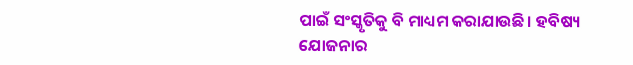ପାଇଁ ସଂସ୍କୃତିକୁ ବି ମାଧ୍ୟମ କରାଯାଉଛି। ହବିଷ୍ୟ ଯୋଜନାର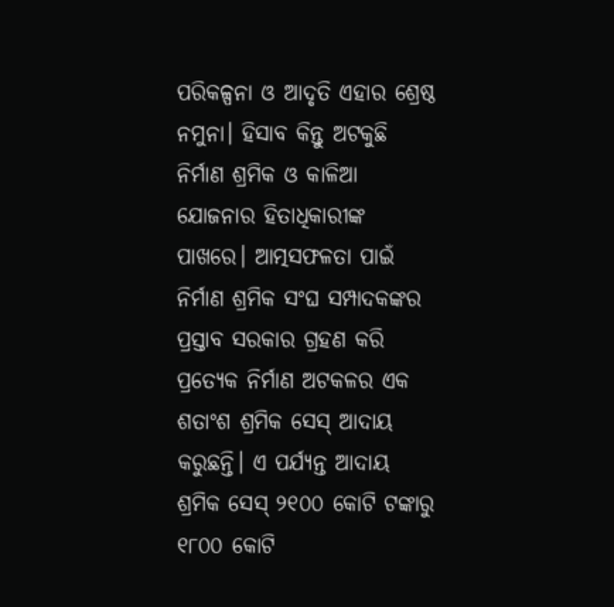ପରିକଳ୍ପନା ଓ ଆଦୃତି ଏହାର ଶ୍ରେଷ୍ଠ ନମୁନା। ହିସାବ କିନ୍ତୁ ଅଟକୁଛି ନିର୍ମାଣ ଶ୍ରମିକ ଓ କାଳିଆ ଯୋଜନାର ହିତାଧିକାରୀଙ୍କ ପାଖରେ। ଆତ୍ମସଫଳତା ପାଇଁ ନିର୍ମାଣ ଶ୍ରମିକ ସଂଘ ସମ୍ପାଦକଙ୍କର ପ୍ରସ୍ତାବ ସରକାର ଗ୍ରହଣ କରି ପ୍ରତ୍ୟେକ ନିର୍ମାଣ ଅଟକଳର ଏକ ଶତାଂଶ ଶ୍ରମିକ ସେସ୍‌ ଆଦାୟ କରୁଛନ୍ତି। ଏ ପର୍ଯ୍ୟନ୍ତ ଆଦାୟ ଶ୍ରମିକ ସେସ୍‌ ୨୧୦୦ କୋଟି ଟଙ୍କାରୁ ୧୮୦୦ କୋଟି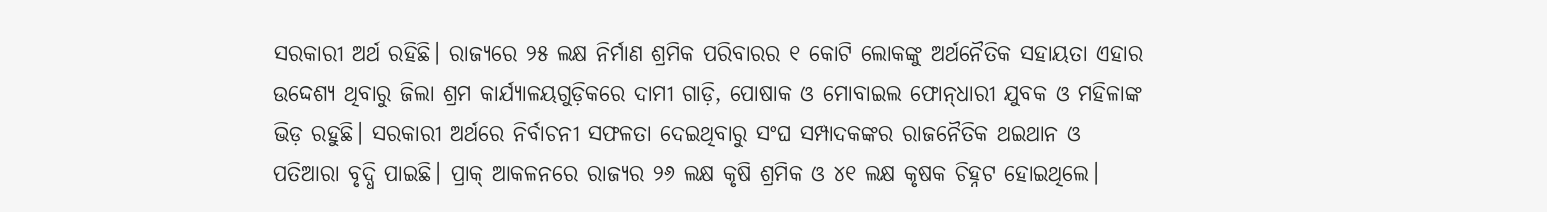ସରକାରୀ ଅର୍ଥ ରହିଛି। ରାଜ୍ୟରେ ୨୫ ଲକ୍ଷ ନିର୍ମାଣ ଶ୍ରମିକ ପରିବାରର ୧ କୋଟି ଲୋକଙ୍କୁ ଅର୍ଥନୈତିକ ସହାୟତା ଏହାର ଉଦ୍ଦେଶ୍ୟ ଥିବାରୁ ଜିଲା ଶ୍ରମ କାର୍ଯ୍ୟାଳୟଗୁଡ଼ିକରେ ଦାମୀ ଗାଡ଼ି, ପୋଷାକ ଓ ମୋବାଇଲ ଫୋନ୍‌ଧାରୀ ଯୁବକ ଓ ମହିଳାଙ୍କ ଭିଡ଼ ରହୁଛି। ସରକାରୀ ଅର୍ଥରେ ନିର୍ବାଚନୀ ସଫଳତା ଦେଇଥିବାରୁ ସଂଘ ସମ୍ପାଦକଙ୍କର ରାଜନୈତିକ ଥଇଥାନ ଓ ପତିଆରା ବୃଦ୍ଧି ପାଇଛି। ପ୍ରାକ୍‌ ଆକଳନରେ ରାଜ୍ୟର ୨୬ ଲକ୍ଷ କୃଷି ଶ୍ରମିକ ଓ ୪୧ ଲକ୍ଷ କୃଷକ ଚିହ୍ନଟ ହୋଇଥିଲେ।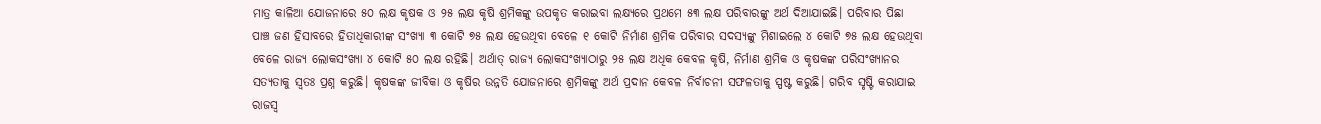ମାତ୍ର କାଳିଆ ଯୋଜନାରେ ୫୦ ଲକ୍ଷ କୃଷକ ଓ ୨୫ ଲକ୍ଷ କୃଷି ଶ୍ରମିକଙ୍କୁ ଉପକୃତ କରାଇବା ଲକ୍ଷ୍ୟରେ ପ୍ରଥମେ ୫୩ ଲକ୍ଷ ପରିବାରଙ୍କୁ ଅର୍ଥ ଦିଆଯାଇଛି। ପରିବାର ପିଛା ପାଞ୍ଚ ଜଣ ହିସାବରେ ହିତାଧିକାରୀଙ୍କ ସଂଖ୍ୟା ୩ କୋଟି ୭୫ ଲକ୍ଷ ହେଉଥିବା ବେଳେ ୧ କୋଟି ନିର୍ମାଣ ଶ୍ରମିକ ପରିବାର ସଦସ୍ୟଙ୍କୁ ମିଶାଇଲେ ୪ କୋଟି ୭୫ ଲକ୍ଷ ହେଉଥିବା ବେଳେ ରାଜ୍ୟ ଲୋକସଂଖ୍ୟା ୪ କୋଟି ୫୦ ଲକ୍ଷ ରହିଛି। ଅର୍ଥାତ୍‌ ରାଜ୍ୟ ଲୋକସଂଖ୍ୟାଠାରୁ ୨୫ ଲକ୍ଷ ଅଧିକ କେବଳ କୃଷି, ନିର୍ମାଣ ଶ୍ରମିକ ଓ କୃଷକଙ୍କ ପରିସଂଖ୍ୟାନର ସତ୍ୟତାକୁ ସ୍ବତଃ ପ୍ରଶ୍ନ କରୁଛି। କୃଷକଙ୍କ ଜୀବିକା ଓ କୃଷିର ଉନ୍ନତି ଯୋଜନାରେ ଶ୍ରମିକଙ୍କୁ ଅର୍ଥ ପ୍ରଦାନ କେବଳ ନିର୍ବାଚନୀ ସଫଳତାକୁ ସ୍ପଷ୍ଟ କରୁଛି। ଗରିବ ସୃଷ୍ଟି କରାଯାଇ ରାଜସ୍ବ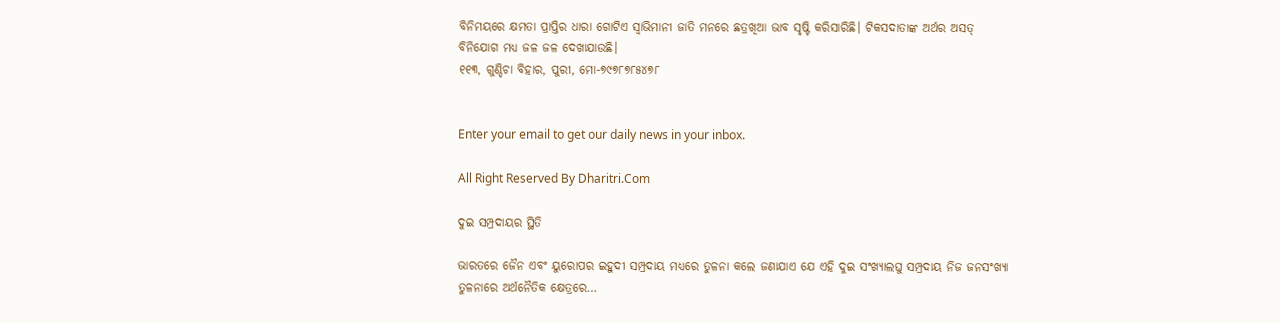ବିନିମୟରେ କ୍ଷମତା ପ୍ରାପ୍ତିର ଧାରା ଗୋଟିଏ ସ୍ବାଭିମାନୀ ଜାତି ମନରେ ଛତ୍ରଖିଆ ଭାବ ସୃଷ୍ଟି କରିସାରିଛି। ଟିକସଦାତାଙ୍କ ଅର୍ଥର ଅସତ୍‌ ବିନିଯୋଗ ମଧ୍ୟ ଜଳ ଜଳ ଦେଖାଯାଉଛି।
୧୧୩, ଗୁଣ୍ଡିଚା ବିହାର, ପୁରୀ, ମୋ-୭୯୭୮୭୮୫୪୭୮


Enter your email to get our daily news in your inbox.

All Right Reserved By Dharitri.Com

ଦୁଇ ସମ୍ପ୍ରଦାୟର ସ୍ଥିତି

ଭାରତରେ ଜୈନ ଏବଂ ୟୁରୋପର ଇହୁଦୀ ସମ୍ପ୍ରଦାୟ ମଧ୍ୟରେ ତୁଳନା କଲେ ଜଣାଯାଏ ଯେ ଏହି ଦୁଇ ସଂଖ୍ୟାଲଘୁ ସମ୍ପ୍ରଦାୟ ନିଜ ଜନସଂଖ୍ୟା ତୁଳନାରେ ଅର୍ଥନୈତିକ କ୍ଷେତ୍ରରେ…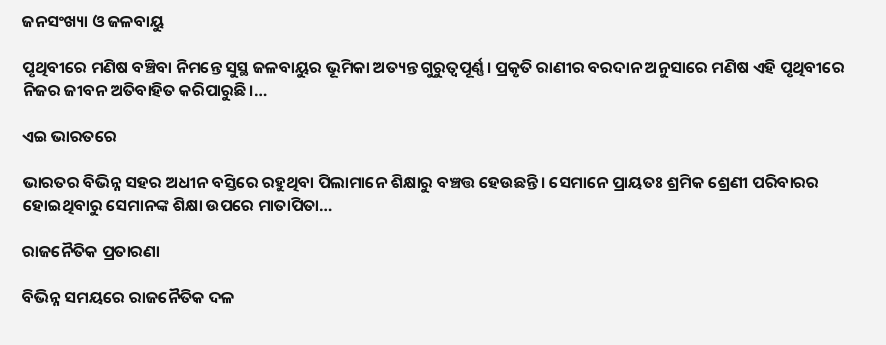ଜନସଂଖ୍ୟା ଓ ଜଳବାୟୁ

ପୃଥିବୀରେ ମଣିଷ ବଞ୍ଚିବା ନିମନ୍ତେ ସୁସ୍ଥ ଜଳବାୟୁର ଭୂମିକା ଅତ୍ୟନ୍ତ ଗୁରୁତ୍ୱପୂର୍ଣ୍ଣ। ପ୍ରକୃତି ରାଣୀର ବରଦାନ ଅନୁସାରେ ମଣିଷ ଏହି ପୃଥିବୀରେ ନିଜର ଜୀବନ ଅତିବାହିତ କରିପାରୁଛି।…

ଏଇ ଭାରତରେ

ଭାରତର ବିଭିନ୍ନ ସହର ଅଧୀନ ବସ୍ତିରେ ରହୁଥିବା ପିଲାମାନେ ଶିକ୍ଷାରୁ ବଞ୍ଚତ୍ତ ହେଉଛନ୍ତି। ସେମାନେ ପ୍ରାୟତଃ ଶ୍ରମିକ ଶ୍ରେଣୀ ପରିବାରର ହୋଇଥିବାରୁ ସେମାନଙ୍କ ଶିକ୍ଷା ଉପରେ ମାତାପିତା…

ରାଜନୈତିକ ପ୍ରତାରଣା

ବିଭିନ୍ନ ସମୟରେ ରାଜନୈତିକ ଦଳ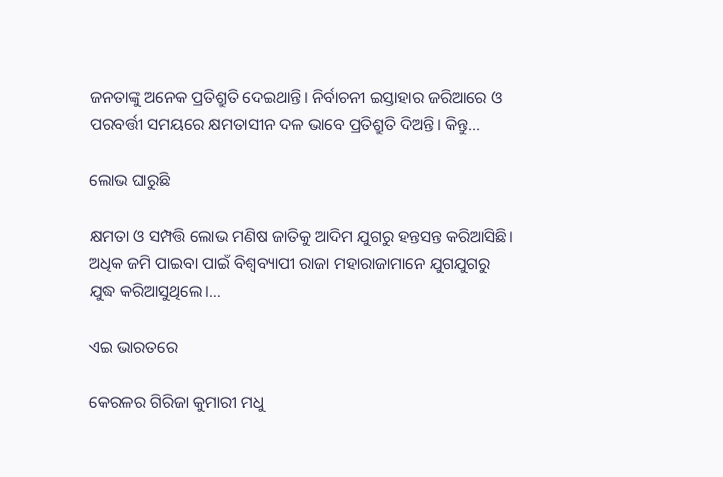ଜନତାଙ୍କୁ ଅନେକ ପ୍ରତିଶ୍ରୁତି ଦେଇଥାନ୍ତି। ନିର୍ବାଚନୀ ଇସ୍ତାହାର ଜରିଆରେ ଓ ପରବର୍ତ୍ତୀ ସମୟରେ କ୍ଷମତାସୀନ ଦଳ ଭାବେ ପ୍ରତିଶ୍ରୁତି ଦିଅନ୍ତି। କିନ୍ତୁ…

ଲୋଭ ଘାରୁଛି

କ୍ଷମତା ଓ ସମ୍ପତ୍ତି ଲୋଭ ମଣିଷ ଜାତିକୁ ଆଦିମ ଯୁଗରୁ ହନ୍ତସନ୍ତ କରିଆସିଛି। ଅଧିକ ଜମି ପାଇବା ପାଇଁ ବିଶ୍ୱବ୍ୟାପୀ ରାଜା ମହାରାଜାମାନେ ଯୁଗଯୁଗରୁ ଯୁଦ୍ଧ କରିଆସୁଥିଲେ।…

ଏଇ ଭାରତରେ

କେରଳର ଗିରିଜା କୁମାରୀ ମଧୁ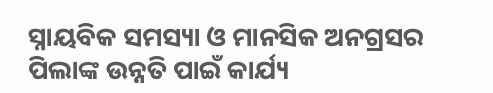ସ୍ନାୟବିକ ସମସ୍ୟା ଓ ମାନସିକ ଅନଗ୍ରସର ପିଲାଙ୍କ ଉନ୍ନତି ପାଇଁ କାର୍ଯ୍ୟ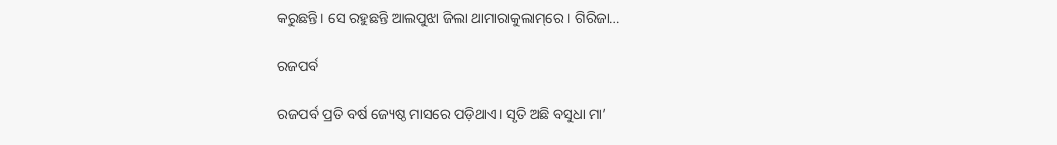କରୁଛନ୍ତି। ସେ ରହୁଛନ୍ତି ଆଲପୁଝା ଜିଲା ଥାମାରାକୁଲାମ୍‌ରେ। ଗିରିଜା…

ରଜପର୍ବ

ରଜପର୍ବ ପ୍ରତି ବର୍ଷ ଜ୍ୟେଷ୍ଠ ମାସରେ ପଡ଼ିଥାଏ। ସୃତି ଅଛି ବସୁଧା ମା’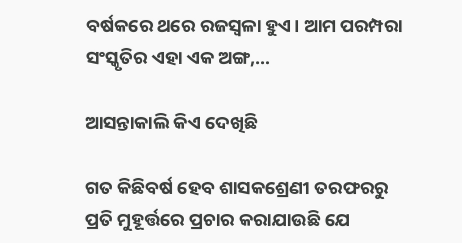ବର୍ଷକରେ ଥରେ ରଜସ୍ବଳା ହୁଏ। ଆମ ପରମ୍ପରା ସଂସ୍କୃତିର ଏହା ଏକ ଅଙ୍ଗ,…

ଆସନ୍ତାକାଲି କିଏ ଦେଖିଛି

ଗତ କିଛିବର୍ଷ ହେବ ଶାସକଶ୍ରେଣୀ ତରଫରରୁ ପ୍ରତି ମୁହୂର୍ତ୍ତରେ ପ୍ରଚାର କରାଯାଉଛି ଯେ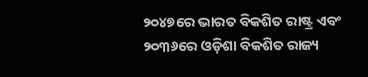୨୦୪୭ରେ ଭାରତ ବିକଶିତ ରାଷ୍ଟ୍ର ଏବଂ ୨୦୩୬ରେ ଓଡ଼ିଶା ବିକଶିତ ରାଜ୍ୟ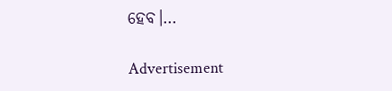ହେବ।…

Advertisement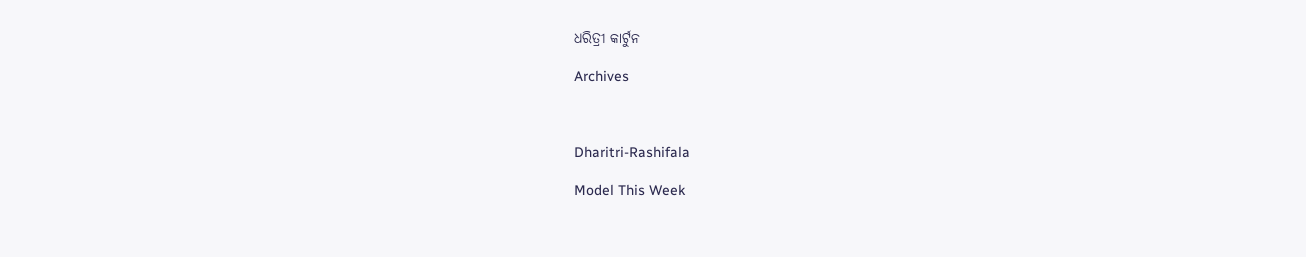ଧରିତ୍ରୀ କାର୍ଟୁନ

Archives



Dharitri-Rashifala

Model This Week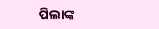ପିଲାଙ୍କ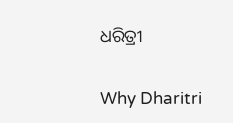ଧରିତ୍ରୀ

Why Dharitri